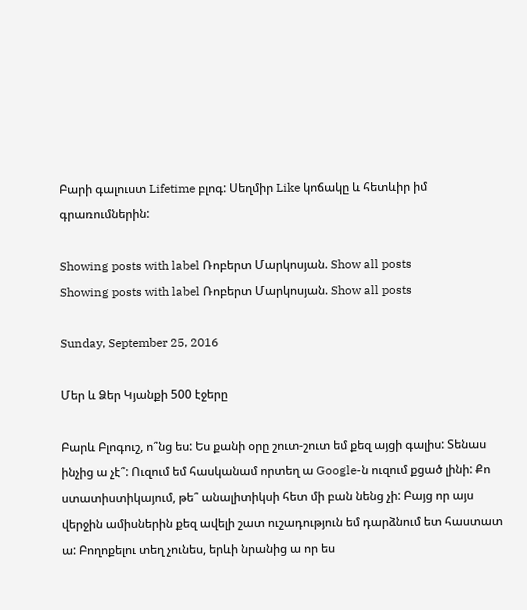Բարի գալուստ Lifetime բլոգ: Սեղմիր Like կոճակը և հետևիր իմ գրառումներին:

Showing posts with label Ռոբերտ Մարկոսյան. Show all posts
Showing posts with label Ռոբերտ Մարկոսյան. Show all posts

Sunday, September 25, 2016

Մեր և Ձեր Կյանքի 500 էջերը

Բարև Բլոգուշ, ո՞նց ես: Ես քանի օրը շուտ-շուտ եմ քեզ այցի գալիս: Տենաս ինչից ա չէ՞: Ուզում եմ հասկանամ որտեղ ա Google-ն ուզում քցած լինի: Քո ստատիստիկայում, թե՞ անալիտիկսի հետ մի բան նենց չի: Բայց որ այս վերջին ամիսներին քեզ ավելի շատ ուշադություն եմ դարձնում ետ հաստատ ա: Բողոքելու տեղ չունես, երևի նրանից ա որ ես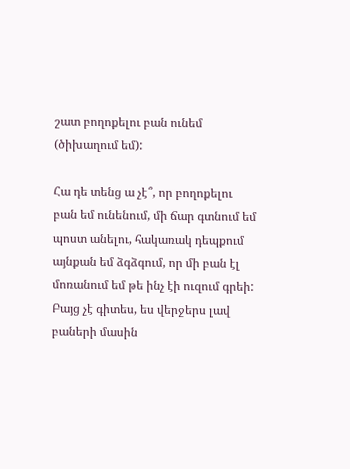շատ բողոքելու բան ունեմ (ծիխաղում եմ):

Հա դե տենց ա չէ՞, որ բողոքելու բան եմ ունենում, մի ճար գտնում եմ պոստ անելու, հակառակ դեպքում այնքան եմ ձգձգում, որ մի բան էլ մոռանում եմ թե ինչ էի ուզում գրեի:
Բայց չէ գիտես, ես վերջերս լավ բաների մասին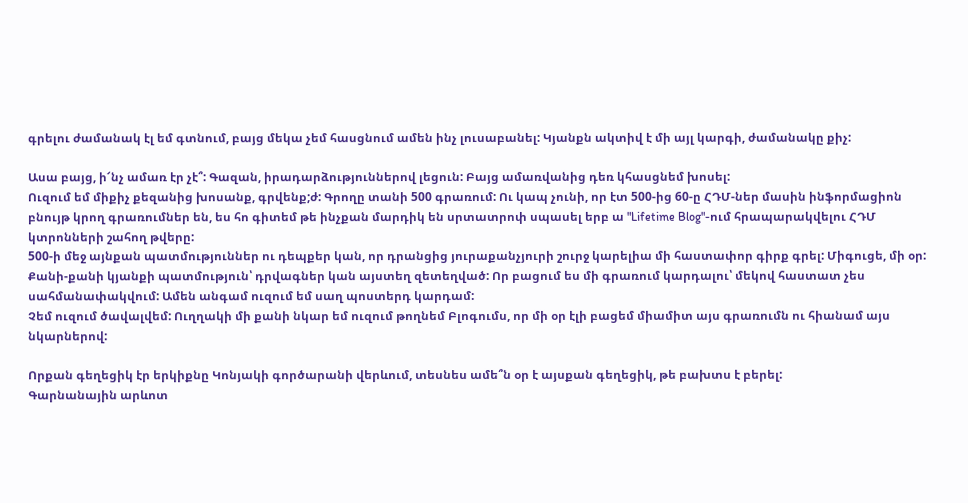գրելու ժամանակ էլ եմ գտնում, բայց մեկա չեմ հասցնում ամեն ինչ լուսաբանել: Կյանքն ակտիվ է մի այլ կարգի, ժամանակը քիչ:

Ասա բայց, ի՜նչ ամառ էր չէ՞: Գազան, իրադարձություններով լեցուն: Բայց ամառվանից դեռ կհասցնեմ խոսել:
Ուզում եմ միքիչ քեզանից խոսանք, գրվենք;ժ: Գրողը տանի 500 գրառում: Ու կապ չունի, որ էտ 500-ից 60-ը ՀԴՄ-ներ մասին ինֆորմացիոն բնույթ կրող գրառումներ են, ես հո գիտեմ թե ինչքան մարդիկ են սրտատրոփ սպասել երբ ա "Lifetime Blog"-ում հրապարակվելու ՀԴՄ կտրոնների շահող թվերը:
500-ի մեջ այնքան պատմություններ ու դեպքեր կան, որ դրանցից յուրաքանչյուրի շուրջ կարելիա մի հաստափոր գիրք գրել: Միգուցե, մի օր:
Քանի-քանի կյանքի պատմություն՝ դրվագներ կան այստեղ զետեղված: Որ բացում ես մի գրառում կարդալու՝ մեկով հաստատ չես սահմանափակվում: Ամեն անգամ ուզում եմ սաղ պոստերդ կարդամ:
Չեմ ուզում ծավալվեմ: Ուղղակի մի քանի նկար եմ ուզում թողնեմ Բլոգումս, որ մի օր էլի բացեմ միամիտ այս գրառումն ու հիանամ այս նկարներով:

Որքան գեղեցիկ էր երկիքնը Կոնյակի գործարանի վերևում, տեսնես ամե՞ն օր է այսքան գեղեցիկ, թե բախտս է բերել:
Գարնանային արևոտ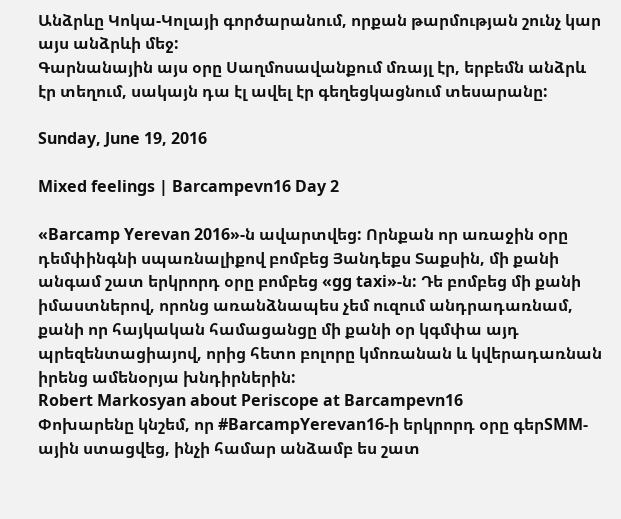Անձրևը Կոկա-Կոլայի գործարանում, որքան թարմության շունչ կար այս անձրևի մեջ:
Գարնանային այս օրը Սաղմոսավանքում մռայլ էր, երբեմն անձրև էր տեղում, սակայն դա էլ ավել էր գեղեցկացնում տեսարանը:

Sunday, June 19, 2016

Mixed feelings | Barcampevn16 Day 2

«Barcamp Yerevan 2016»-ն ավարտվեց: Որնքան որ առաջին օրը դեմփինգնի սպառնալիքով բոմբեց Յանդեքս Տաքսին, մի քանի անգամ շատ երկրորդ օրը բոմբեց «gg taxi»-ն: Դե բոմբեց մի քանի իմաստներով, որոնց առանձնապես չեմ ուզում անդրադառնամ, քանի որ հայկական համացանցը մի քանի օր կգմփա այդ պրեզենտացիայով, որից հետո բոլորը կմոռանան և կվերադառնան իրենց ամենօրյա խնդիրներին:
Robert Markosyan about Periscope at Barcampevn16
Փոխարենը կնշեմ, որ #BarcampYerevan16-ի երկրորդ օրը գերSMM-ային ստացվեց, ինչի համար անձամբ ես շատ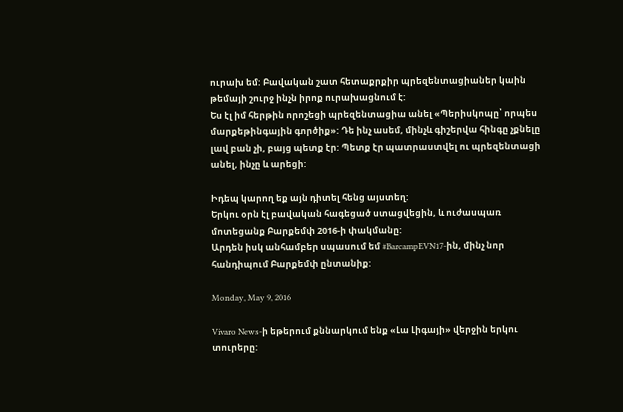ուրախ եմ: Բավական շատ հետաքրքիր պրեզենտացիաներ կաին թեմայի շուրջ ինչն իրոք ուրախացնում է:
Ես էլ իմ հերթին որոշեցի պրեզենտացիա անել «Պերիսկոպը՝ որպես մարքեթինգային գործիք»: Դե ինչ ասեմ, մինչև գիշերվա հինգը չքնելը լավ բան չի, բայց պետք էր: Պետք էր պատրաստվել ու պրեզենտացի անել, ինչը և արեցի:

Իդեպ կարող եք այն դիտել հենց այստեղ:
Երկու օրն էլ բավական հագեցած ստացվեցին, և ուժասպառ մոտեցանք Բարքեմփ 2016-ի փակմանը:
Արդեն իսկ անհամբեր սպասում եմ #BarcampEVN17-ին, մինչ նոր հանդիպում Բարքեմփ ընտանիք:

Monday, May 9, 2016

Vivaro News-ի եթերում քննարկում ենք «Լա Լիգայի» վերջին երկու տուրերը: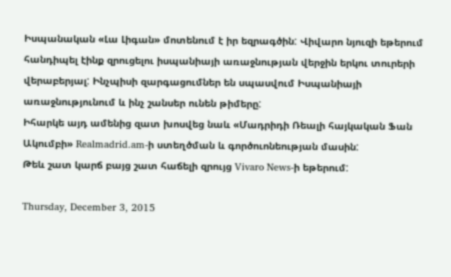Իսպանական «Լա Լիգան» մոտենում է իր եզրագծին: Վիվարո նյուզի եթերում հանդիպել էինք զրուցելու իսպանիայի առաջնության վերջին երկու տուրերի վերաբերյալ: Ինչպիսի զարգացումներ են սպասվում Իսպանիայի առաջնությունում և ինչ շանսեր ունեն թիմերը:
Իհարկե այդ ամենից զատ խոսվեց նաև «Մադրիդի Ռեալի հայկական Ֆան Ակումբի» Realmadrid.am-ի ստեղծման և գործուոնեության մասին:
Թեև շատ կարճ բայց շատ հաճելի զրույց Vivaro News-ի եթերում:

Thursday, December 3, 2015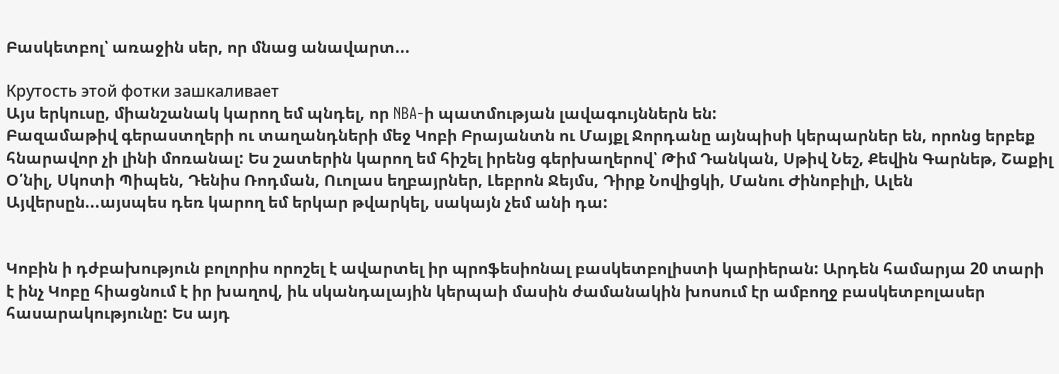Բասկետբոլ՝ առաջին սեր, որ մնաց անավարտ...

Крутость этой фотки зашкаливает
Այս երկուսը, միանշանակ կարող եմ պնդել, որ NBA-ի պատմության լավագույններն են:
Բազամաթիվ գերաստղերի ու տաղանդների մեջ Կոբի Բրայանտն ու Մայքլ Ջորդանը այնպիսի կերպարներ են, որոնց երբեք հնարավոր չի լինի մոռանալ: Ես շատերին կարող եմ հիշել իրենց գերխաղերով՝ Թիմ Դանկան, Սթիվ Նեշ, Քեվին Գարնեթ, Շաքիլ Օ՛նիլ, Սկոտի Պիպեն, Դենիս Ռոդման, Ուոլաս եղբայրներ, Լեբրոն Ջեյմս, Դիրք Նովիցկի, Մանու Ժինոբիլի, Ալեն Այվերսըն...այսպես դեռ կարող եմ երկար թվարկել, սակայն չեմ անի դա:


Կոբին ի դժբախություն բոլորիս որոշել է ավարտել իր պրոֆեսիոնալ բասկետբոլիստի կարիերան: Արդեն համարյա 20 տարի է ինչ Կոբը հիացնում է իր խաղով, իև սկանդալային կերպաի մասին ժամանակին խոսում էր ամբողջ բասկետբոլասեր հասարակությունը: Ես այդ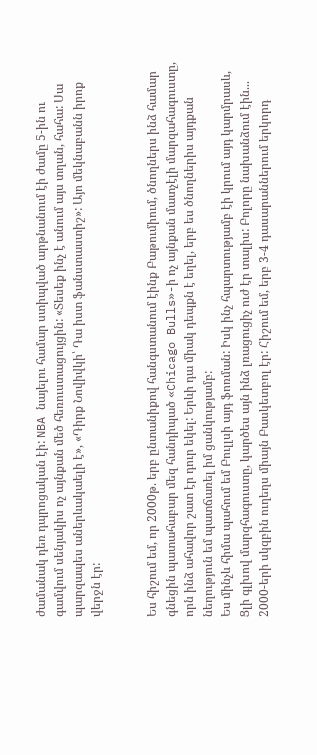ժամանակ դեռ դպրոցական էի: NBA նայելու համար ստիպված արթնանում էի ժամը 5-ին ու գամվում սենյակիս ոչ այնքան մեծ հեռուստացույցին: «Տեսեք ինչ է անում այս տղան, հահա: Սա պարզապես աներևակաելի է», «Դիրք Նովիվկի՝ Դա իստ ֆանստաստիշ»: Այո մեկնաբանն իրոք վերջն էր:


Ես հիշում եմ, որ 2000թ. երբ ընտանիքով հանգստանում էինք Բաթումիում, ծնողներս ինձ համար գնեցին պատահաբար մեզ հանդիպած «Chicago Bulls»-ի ոչ այնքան մատչէլի մարզահագուստը, որն ինձ ահավոր շատ էր դուր եկել: Երևի դա միակ դեպքն է եղել, երբ ես ծնողներիս այդքան նեղություն եմ պատճառել իմ ցանկությամբ:
Ես մինչև հիմա պահում եմ Բուլլսի այդ ֆոռման: Իսկ ինչ հպարտությամբ էի կրում այդ կարմրասև, Ցլի գլխով մարզհագուստը, կարծես այն ինձ լռացուցիչ ուժ էր տալիս: Բոլորը նախանձում էին...
2000-երի սկզբին ուղեղս միայն Բասկետբոլ էր: Հիշում եմ, երբ 3-4 դասարաններում երկորդ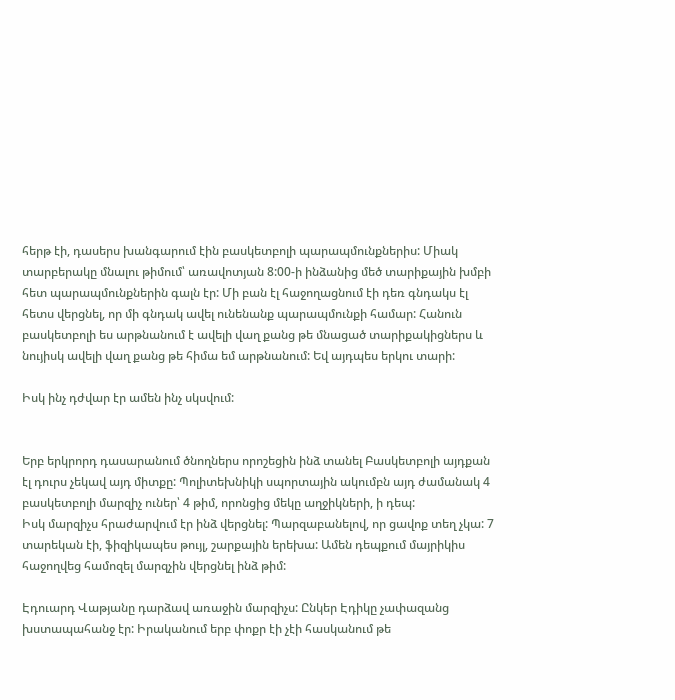հերթ էի, դասերս խանգարում էին բասկետբոլի պարապմունքներիս: Միակ տարբերակը մնալու թիմում՝ առավոտյան 8:00-ի ինձանից մեծ տարիքային խմբի հետ պարապմունքներին գալն էր: Մի բան էլ հաջողացնում էի դեռ գնդակս էլ հետս վերցնել, որ մի գնդակ ավել ունենանք պարապմունքի համար: Հանուն բասկետբոլի ես արթնանում է ավելի վաղ քանց թե մնացած տարիքակիցներս և նույիսկ ավելի վաղ քանց թե հիմա եմ արթնանում: Եվ այդպես երկու տարի:

Իսկ ինչ դժվար էր ամեն ինչ սկսվում:


Երբ երկրորդ դասարանում ծնողներս որոշեցին ինձ տանել Բասկետբոլի այդքան էլ դուրս չեկավ այդ միտքը: Պոլիտեխնիկի սպորտային ակումբն այդ ժամանակ 4 բասկետբոլի մարզիչ ուներ՝ 4 թիմ, որոնցից մեկը աղջիկների, ի դեպ:
Իսկ մարզիչս հրաժարվում էր ինձ վերցնել: Պարզաբանելով, որ ցավոք տեղ չկա: 7 տարեկան էի, ֆիզիկապես թույլ, շարքային երեխա: Ամեն դեպքում մայրիկիս հաջողվեց համոզել մարզչին վերցնել ինձ թիմ:

Էդուարդ Վաթյանը դարձավ առաջին մարզիչս: Ընկեր Էդիկը չափազանց խստապահանջ էր: Իրականում երբ փոքր էի չէի հասկանում թե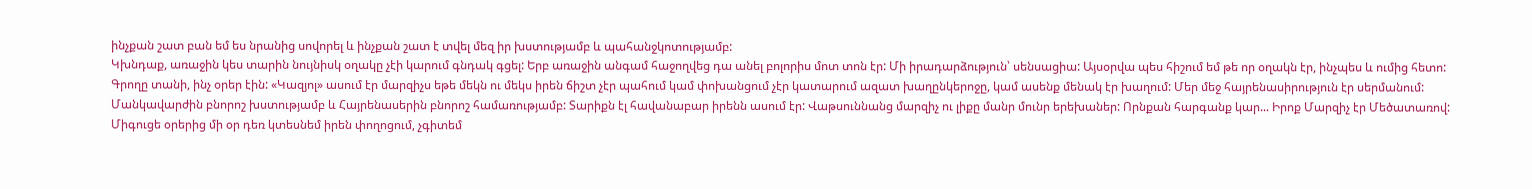ինչքան շատ բան եմ ես նրանից սովորել և ինչքան շատ է տվել մեզ իր խստությամբ և պահանջկոտությամբ:
Կխնդաք, առաջին կես տարին նույնիսկ օղակը չէի կարում գնդակ գցել: Երբ առաջին անգամ հաջողվեց դա անել բոլորիս մոտ տոն էր: Մի իրադարձություն՝ սենսացիա: Այսօրվա պես հիշում եմ թե որ օղակն էր, ինչպես և ումից հետո:
Գրողը տանի, ինչ օրեր էին: «Կազյոլ» ասում էր մարզիչս եթե մեկն ու մեկս իրեն ճիշտ չէր պահում կամ փոխանցում չէր կատարում ազատ խաղընկերոջը, կամ ասենք մենակ էր խաղում: Մեր մեջ հայրենասիրություն էր սերմանում: Մանկավարժին բնորոշ խստությամբ և Հայրենասերին բնորոշ համառությամբ: Տարիքն էլ հավանաբար իրենն ասում էր: Վաթսուննանց մարզիչ ու լիքը մանր մունր երեխաներ: Որնքան հարգանք կար... Իրոք Մարզիչ էր Մեծատառով: Միգուցե օրերից մի օր դեռ կտեսնեմ իրեն փողոցում, չգիտեմ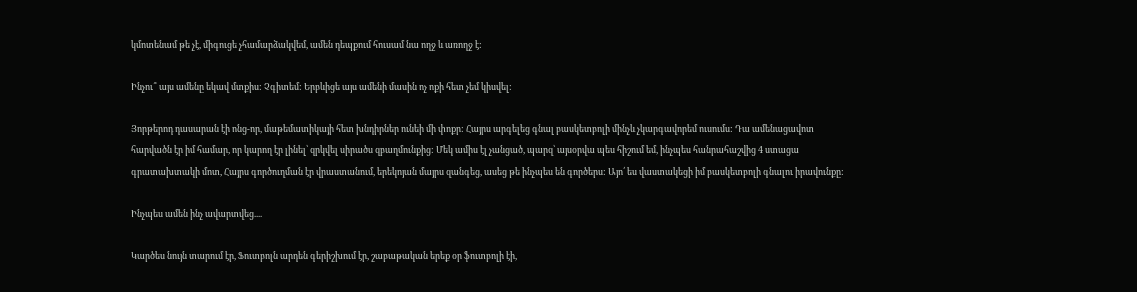կմոտենամ թե չէ, միգուցե չհամարձակվեմ, ամեն դեպքում հուսամ նա ողջ և առողջ է:

Ինչու՞ այս ամենը եկավ մտքիս: Չգիտեմ: Երբևիցե այս ամենի մասին ոչ ոքի հետ չեմ կիսվել:

Յորթերոդ դասարան էի ոնց-որ, մաթեմատիկայի հետ խնդիրներ ունեի մի փոքր: Հայրս արգելեց գնալ բասկետբոլի մինչև չկարգավորեմ ուսումս: Դա ամենացավոտ հարվածն էր իմ համար, որ կարող էր լինել՝ զրկվել սիրածս զբաղմունքից: Մեկ ամիս էլ չանցած, պարզ՝ այսօրվա պես հիշում եմ, ինչպես հանրահաշվից 4 ստացա գրատախտակի մոտ, Հայրս գործուղման էր վրաստանում, երեկոյան մայրս զանգեց, ասեց թե ինչպես են գործերս: Այո՛ ես վաստակեցի իմ բասկետբոլի գնալու իրավունքը:

Ինչպես ամեն ինչ ավարտվեց....

Կարծես նույն տարում էր, Ֆուտբոլն արդեն գերիշխում էր, շաբաթական երեք օր ֆուտբոլի էի,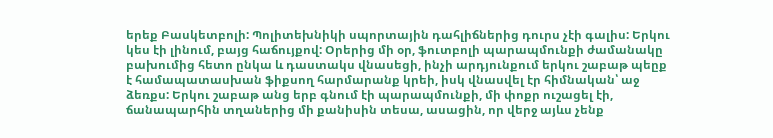երեք Բասկետբոլի: Պոլիտեխնիկի սպորտային դահլիճներից դուրս չէի գալիս: Երկու կես էի լինում, բայց հաճույքով: Օրերից մի օր, ֆուտբոլի պարապմունքի ժամանակը բախումից հետո ընկա և դաստակս վնասեցի, ինչի արդյունքում երկու շաբաթ պեըք է համապատասխան ֆիքսող հարմարանք կրեի, իսկ վնասվել էր հիմնական՝ աջ ձեռքս: Երկու շաբաթ անց երբ գնում էի պարապմունքի, մի փոքր ուշացել էի, ճանապարհին տղաներից մի քանիսին տեսա, ասացին, որ վերջ այևս չենք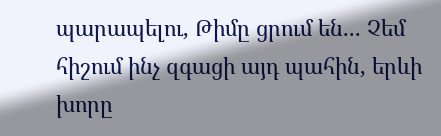պարապելու, Թիմը ցրում են... Չեմ հիշում ինչ զգացի այդ պահին, երևի խորը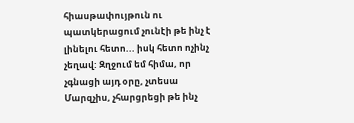հիասթափույթուն ու պատկերացում չունէի թե ինչ է լինելու հետո... իսկ հետո ոչինչ չեղավ: Զղջում եմ հիմա, որ չգնացի այդ օրը, չտեսա Մարզչիս, չհարցրեցի թե ինչ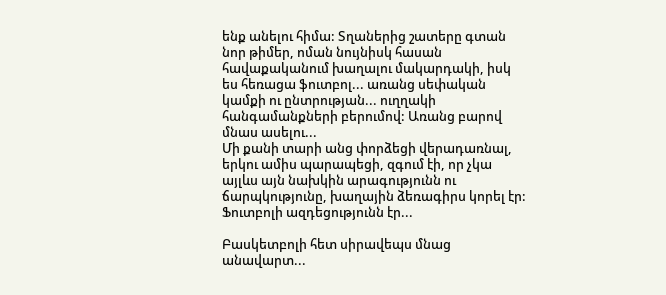ենք անելու հիմա: Տղաներից շատերը գտան նոր թիմեր, ոման նույնիսկ հասան հավաքականում խաղալու մակարդակի, իսկ ես հեռացա ֆուտբոլ... առանց սեփական կամքի ու ընտրության... ուղղակի հանգամանքների բերումով: Առանց բարով մնաս ասելու...
Մի քանի տարի անց փորձեցի վերադառնալ, երկու ամիս պարապեցի, զգում էի, որ չկա այլևս այն նախկին արագությունն ու ճարպկությունը, խաղային ձեռագիրս կորել էր: Ֆուտբոլի ազդեցությունն էր...

Բասկետբոլի հետ սիրավեպս մնաց անավարտ...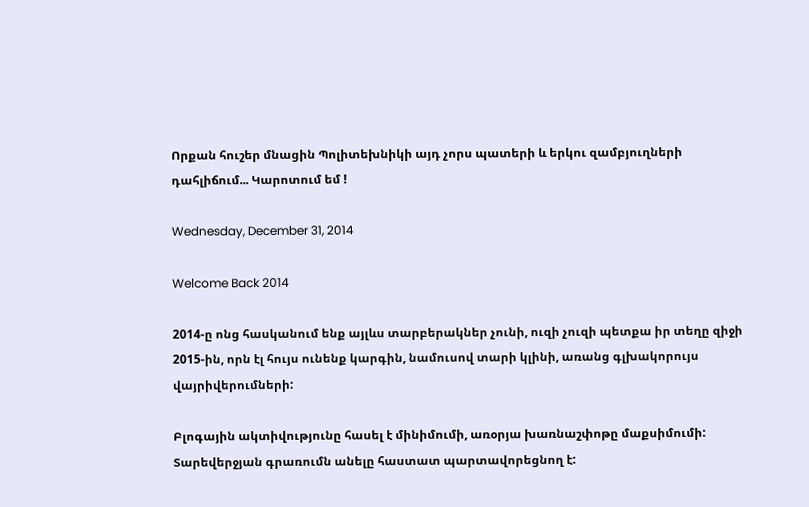Որքան հուշեր մնացին Պոլիտեխնիկի այդ չորս պատերի և երկու զամբյուղների դահլիճում... Կարոտում եմ !

Wednesday, December 31, 2014

Welcome Back 2014

2014-ը ոնց հասկանում ենք այլևս տարբերակներ չունի, ուզի չուզի պետքա իր տեղը զիջի 2015-ին, որն էլ հույս ունենք կարգին, նամուսով տարի կլինի, առանց գլխակորույս վայրիվերումների:

Բլոգային ակտիվությունը հասել է մինիմումի, առօրյա խառնաշփոթը մաքսիմումի:
Տարեվերջյան գրառումն անելը հաստատ պարտավորեցնող է: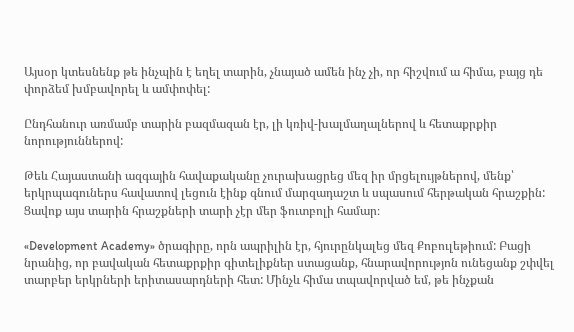Այսօր կտեսնենք թե ինչպին է եղել տարին, չնայած ամեն ինչ չի, որ հիշվում ա հիմա, բայց դե փորձեմ խմբավորել և ամփոփել:

Ընդհանուր առմամբ տարին բազմազան էր, լի կռիվ-խալմաղալներով և հետաքրքիր նորություններով:

Թեև Հայաստանի ազգային հավաքականը չուրախացրեց մեզ իր մրցելույթներով, մենք՝ երկրպագուներս հավատով լեցուն էինք գնում մարզադաշտ և սպասում հերթական հրաշքին: Ցավոք այս տարին հրաշքների տարի չէր մեր ֆուտբոլի համար։

«Development Academy» ծրագիրը, որն ապրիլին էր, հյուրընկալեց մեզ Քոբուլեթիում: Բացի նրանից, որ բավական հետաքրքիր գիտելիքներ ստացանք, հնարավորությոն ունեցանք շփվել տարբեր երկրների երիտասարդների հետ: Մինչև հիմա տպավորված եմ, թե ինչքան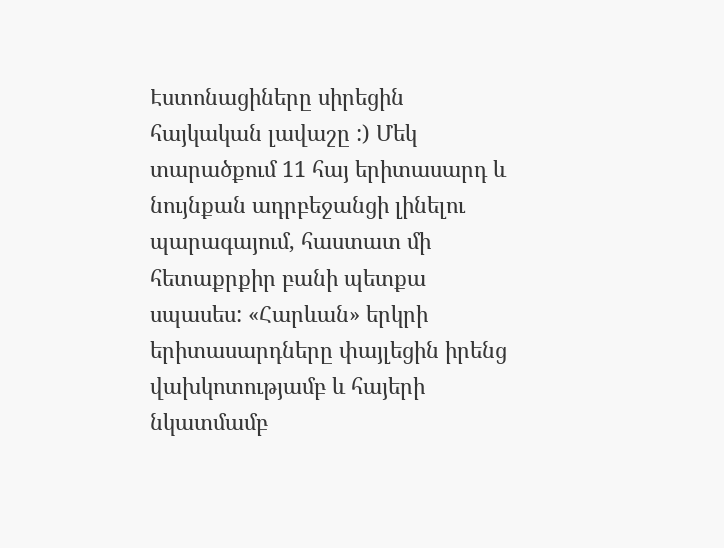Էստոնացիները սիրեցին հայկական լավաշը :) Մեկ տարածքում 11 հայ երիտասարդ և նույնքան ադրբեջանցի լինելու պարագայում, հաստատ մի հետաքրքիր բանի պետքա սպասես: «Հարևան» երկրի երիտասարդները փայլեցին իրենց վախկոտությամբ և հայերի նկատմամբ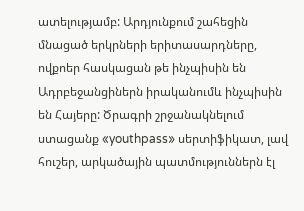ատելությամբ: Արդյունքում շահեցին մնացած երկրների երիտասարդները, ովքոեր հասկացան թե ինչպիսին են Ադրբեջանցիներն իրականումև ինչպիսին են Հայերը: Ծրագրի շրջանակնելում ստացանք «youthpass» սերտիֆիկատ, լավ հուշեր, արկածային պատմություններն էլ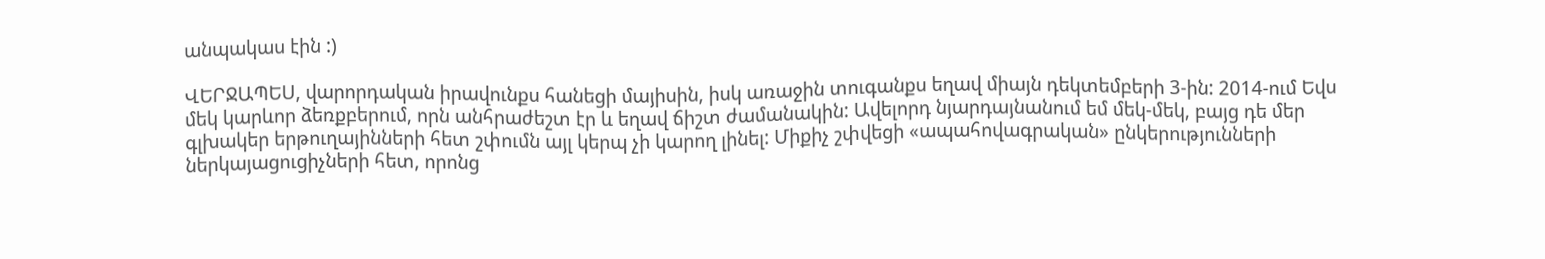անպակաս էին :)

ՎԵՐՋԱՊԵՍ, վարորդական իրավունքս հանեցի մայիսին, իսկ առաջին տուգանքս եղավ միայն դեկտեմբերի 3-ին: 2014-ում Եվս մեկ կարևոր ձեռքբերում, որն անհրաժեշտ էր և եղավ ճիշտ ժամանակին: Ավելորդ նյարդայնանում եմ մեկ-մեկ, բայց դե մեր գլխակեր երթուղայինների հետ շփումն այլ կերպ չի կարող լինել: Միքիչ շփվեցի «ապահովագրական» ընկերությունների ներկայացուցիչների հետ, որոնց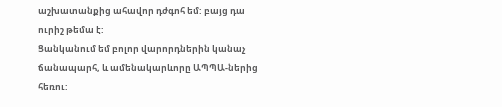աշխատանքից ահավոր դժգոհ եմ: բայց դա ուրիշ թեմա է:
Ցանկանում եմ բոլոր վարորդներին կանաչ ճանապարհ, և ամենակարևորը ԱՊՊԱ-ներից հեռու: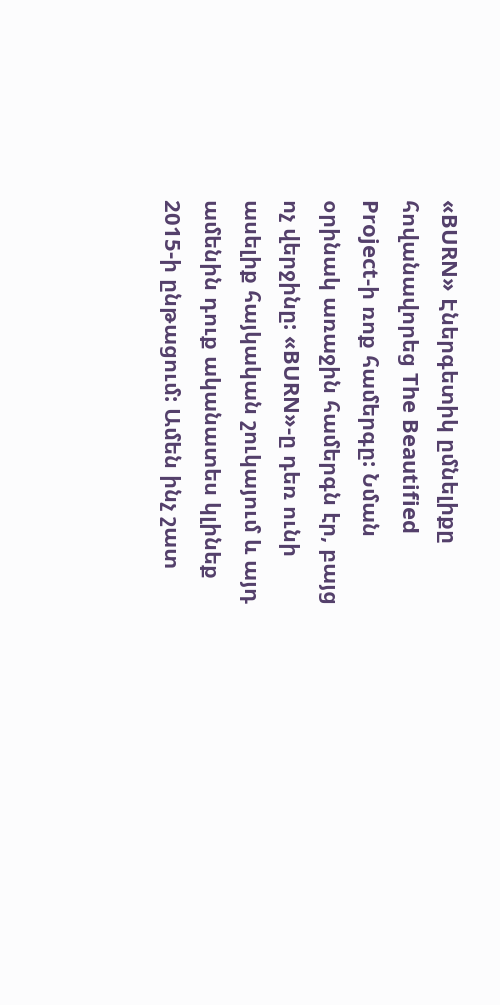«BURN» Էներգետիկ ըմնելիքը հովանավորեց The Beautified Project-ի ռոք համերգը: Նման օրինակ առաջին համերգն էր, բայց ոչ վերջինը: «BURN»-ը դեռ ունի ասելիք հայկական շուկայում և այդ ամենին դուք ականատես կլինեք 2015-ի ընթացում: Ամեն ինչ շատ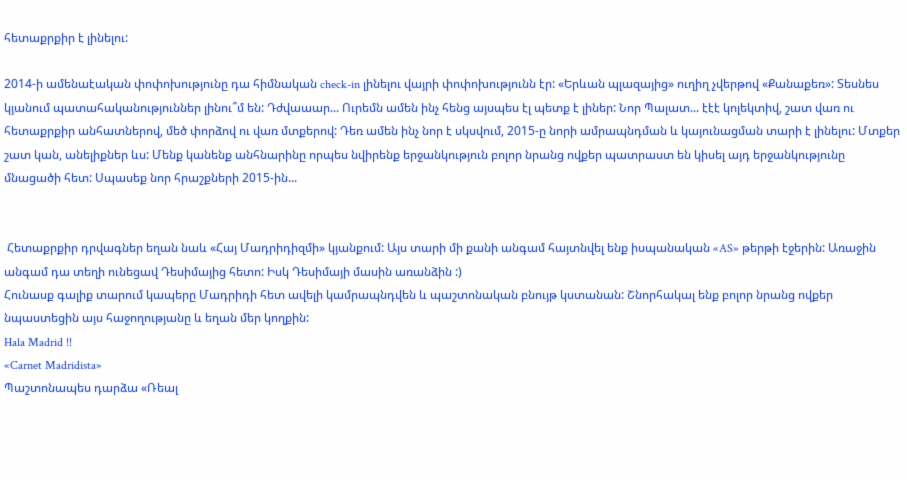հետաքրքիր է լինելու:

2014-ի ամենաէական փոփոխությունը դա հիմնական check-in լինելու վայրի փոփոխությունն էր: «Երևան պլազայից» ուղիղ չվերթով «Քանաքեռ»: Տեսնես կյանում պատահականություններ լինու՞մ են: Դժվաաար... Ուրեմն ամեն ինչ հենց այսպես էլ պետք է լիներ: Նոր Պալատ... էէէ կոլեկտիվ, շատ վառ ու հետաքրքիր անհատներով, մեծ փորձով ու վառ մտքերով: Դեռ ամեն ինչ նոր է սկսվում, 2015-ը նորի ամրապնդման և կայունացման տարի է լինելու: Մտքեր շատ կան, անելիքներ ևս: Մենք կանենք անհնարինը որպես նվիրենք երջանկություն բոլոր նրանց ովքեր պատրաստ են կիսել այդ երջանկությունը մնացածի հետ: Սպասեք նոր հրաշքների 2015-ին...


 Հետաքրքիր դրվագներ եղան նաև «Հայ Մադրիդիզմի» կյանքում: Այս տարի մի քանի անգամ հայտնվել ենք իսպանական «AS» թերթի էջերին: Առաջին անգամ դա տեղի ունեցավ Դեսիմայից հետո: Իսկ Դեսիմայի մասին առանձին :)
Հունասք գալիք տարում կապերը Մադրիդի հետ ավելի կամրապնդվեն և պաշտոնական բնույթ կստանան: Շնորհակալ ենք բոլոր նրանց ովքեր նպաստեցին այս հաջողությանը և եղան մեր կողքին:
Hala Madrid !!
«Carnet Madridista»
Պաշտոնապես դարձա «Ռեալ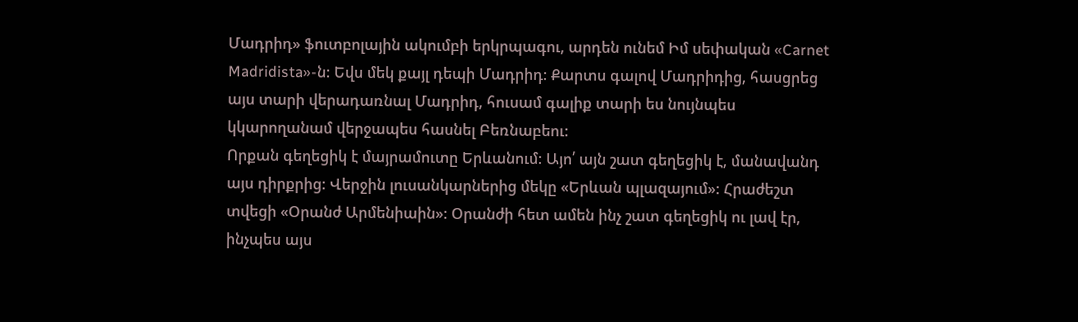Մադրիդ» ֆուտբոլային ակումբի երկրպագու, արդեն ունեմ Իմ սեփական «Carnet Madridista»-ն: Եվս մեկ քայլ դեպի Մադրիդ: Քարտս գալով Մադրիդից, հասցրեց այս տարի վերադառնալ Մադրիդ, հուսամ գալիք տարի ես նույնպես կկարողանամ վերջապես հասնել Բեռնաբեու:
Որքան գեղեցիկ է մայրամուտը Երևանում: Այո՛ այն շատ գեղեցիկ է, մանավանդ այս դիրքրից: Վերջին լուսանկարներից մեկը «Երևան պլազայում»: Հրաժեշտ տվեցի «Օրանժ Արմենիաին»: Օրանժի հետ ամեն ինչ շատ գեղեցիկ ու լավ էր, ինչպես այս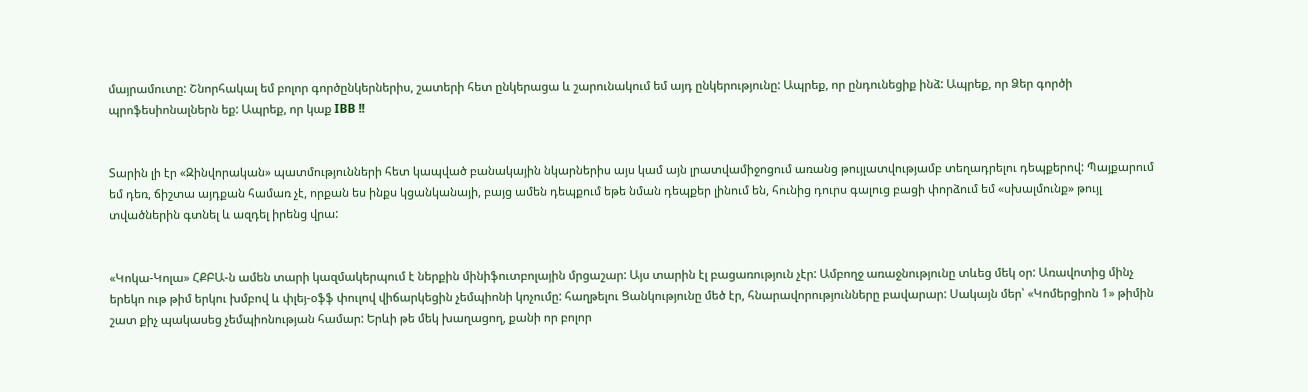մայրամուտը: Շնորհակալ եմ բոլոր գործընկերներիս, շատերի հետ ընկերացա և շարունակում եմ այդ ընկերությունը: Ապրեք, որ ընդունեցիք ինձ: Ապրեք, որ Ձեր գործի պրոֆեսիոնալներն եք: Ապրեք, որ կաք IBB !!


Տարին լի էր «Զինվորական» պատմությունների հետ կապված բանակային նկարներիս այս կամ այն լրատվամիջոցում առանց թույլատվությամբ տեղադրելու դեպքերով: Պայքարում եմ դեռ, ճիշտա այդքան համառ չէ, որքան ես ինքս կցանկանայի, բայց ամեն դեպքում եթե նման դեպքեր լինում են, հունից դուրս գալուց բացի փորձում եմ «սխալմունք» թույլ տվածներին գտնել և ազդել իրենց վրա:


«Կոկա-Կոլա» ՀՔԲԱ-ն ամեն տարի կազմակերպում է ներքին մինիֆուտբոլային մրցաշար: Այս տարին էլ բացառություն չէր: Ամբողջ առաջնությունը տևեց մեկ օր: Առավոտից մինչ երեկո ութ թիմ երկու խմբով և փլեյ-օֆֆ փուլով վիճարկեցին չեմպիոնի կոչումը: հաղթելու Ցանկությունը մեծ էր, հնարավորությունները բավարար: Սակայն մեր՝ «Կոմերցիոն 1» թիմին շատ քիչ պակասեց չեմպիոնության համար: Երևի թե մեկ խաղացող, քանի որ բոլոր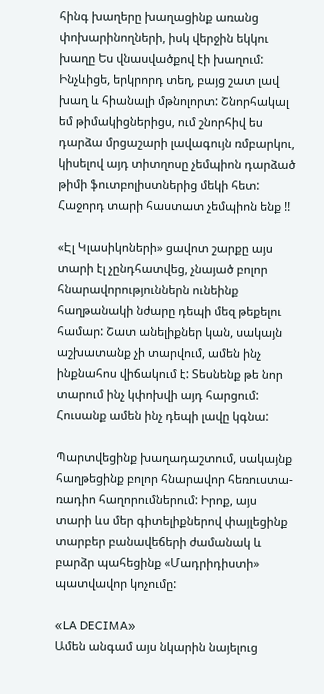հինգ խաղերը խաղացինք առանց փոխարինողների, իսկ վերջին եկկու խաղը Ես վնասվածքով էի խաղում: Ինչևիցե, երկրորդ տեղ, բայց շատ լավ խաղ և հիանալի մթնոլորտ: Շնորհակալ եմ թիմակիցներիցս, ում շնորհիվ ես դարձա մրցաշարի լավագույն ռմբարկու, կիսելով այդ տիտղոսը չեմպիոն դարձած թիմի ֆուտբոլիստներից մեկի հետ: Հաջորդ տարի հաստատ չեմպիոն ենք !!

«Էլ Կլասիկոների» ցավոտ շարքը այս տարի էլ չընդհատվեց, չնայած բոլոր հնարավորություններն ունեինք հաղթանակի նժարը դեպի մեզ թեքելու համար: Շատ անելիքներ կան, սակայն աշխատանք չի տարվում, ամեն ինչ ինքնահոս վիճակում է: Տեսնենք թե նոր տարում ինչ կփոխվի այդ հարցում: Հուսանք ամեն ինչ դեպի լավը կգնա:

Պարտվեցինք խաղադաշտում, սակայնք հաղթեցինք բոլոր հնարավոր հեռուստա-ռադիո հաղորումներում: Իրոք, այս տարի ևս մեր գիտելիքներով փայլեցինք տարբեր բանավեճերի ժամանակ և բարձր պահեցինք «Մադրիդիստի»  պատվավոր կոչումը:

«LA DECIMA»
Ամեն անգամ այս նկարին նայելուց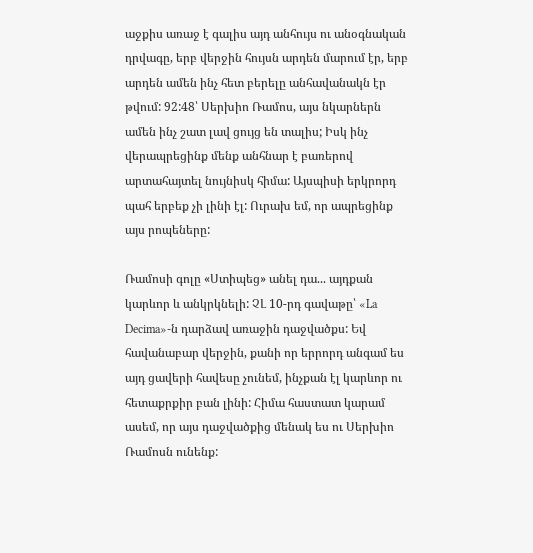աջքիս առաջ է գալիս այդ անհույս ու անօգնական դրվագը, երբ վերջին հույսն արդեն մարում էր, երբ արդեն ամեն ինչ հետ բերելը անհավանակն էր թվում: 92:48՝ Սերխիո Ռամոս, այս նկարներն ամեն ինչ շատ լավ ցույց են տալիս; Իսկ ինչ վերապրեցինք մենք անհնար է բառերով արտահայտել նույնիսկ հիմա: Այսպիսի երկրորդ պահ երբեք չի լինի էլ: Ուրախ եմ, որ ապրեցինք այս րոպեները:

Ռամոսի գոլը «Ստիպեց» անել դա... այդքան կարևոր և անկրկնելի: ՉԼ 10-րդ գավաթը՝ «La Decima»-ն դարձավ առաջին դաջվածքս: Եվ հավանաբար վերջին, քանի որ երրորդ անգամ ես այդ ցավերի հավեսը չունեմ, ինչքան էլ կարևոր ու հետաքրքիր բան լինի: Հիմա հաստատ կարամ ասեմ, որ այս դաջվածքից մենակ ես ու Սերխիո Ռամոսն ունենք: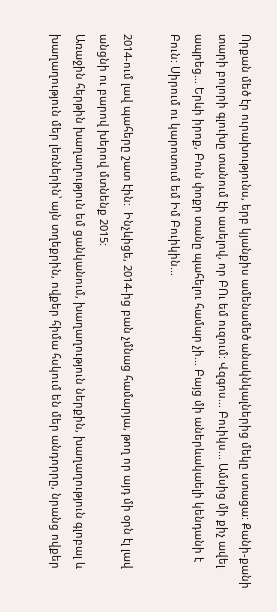Որքան մեծ էր ուրախությունս, երբ կյանքիս ամենամեծ անակնկալներից մեկը ստացա: Քանի-քանի տարի բոլորի գլուխը տանում էի ասելով, որ ԲՈւ եմ ուզում: Վզգոս... Բուիկս... Ամսից մի քիչ ավել ապրեց... Երևի իրոք, Բուն փոքր տանը պահելու համար չի... Բայց մի աներևակաելի կենդանի է Բուն: Սիրում ու կարոտում եմ Իմ Բուիկին...

2014-ում լավ պահերը շատ էին:  Ինչևիցե, 2014-ից բան չմնաց համարյա, թող որ այդ մի օրն էլ լավ անցնի ու բարով խերով մտնենք 2015:
Առաջին հերթին խաղաղություն եմ ցանկանում, խաղաղություն ներքին, խաղաղություն գլոբալ և խաղաղություն մեր լեռներին՝ այն տղեքրին, ովքեր հիմա հսկում են մեր անդորրը, նրանց ովքեր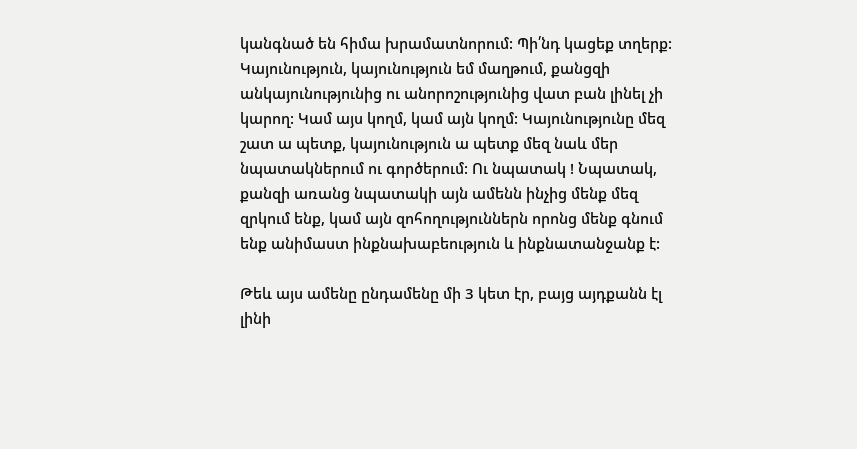կանգնած են հիմա խրամատնորում: Պի՛նդ կացեք տղերք:
Կայունություն, կայունություն եմ մաղթում, քանցզի անկայունությունից ու անորոշությունից վատ բան լինել չի կարող: Կամ այս կողմ, կամ այն կողմ: Կայունությունը մեզ շատ ա պետք, կայունություն ա պետք մեզ նաև մեր նպատակներում ու գործերում: Ու նպատակ ! Նպատակ, քանզի առանց նպատակի այն ամենն ինչից մենք մեզ զրկում ենք, կամ այն զոհողություններն որոնց մենք գնում ենք անիմաստ ինքնախաբեություն և ինքնատանջանք է:

Թեև այս ամենը ընդամենը մի 3 կետ էր, բայց այդքանն էլ լինի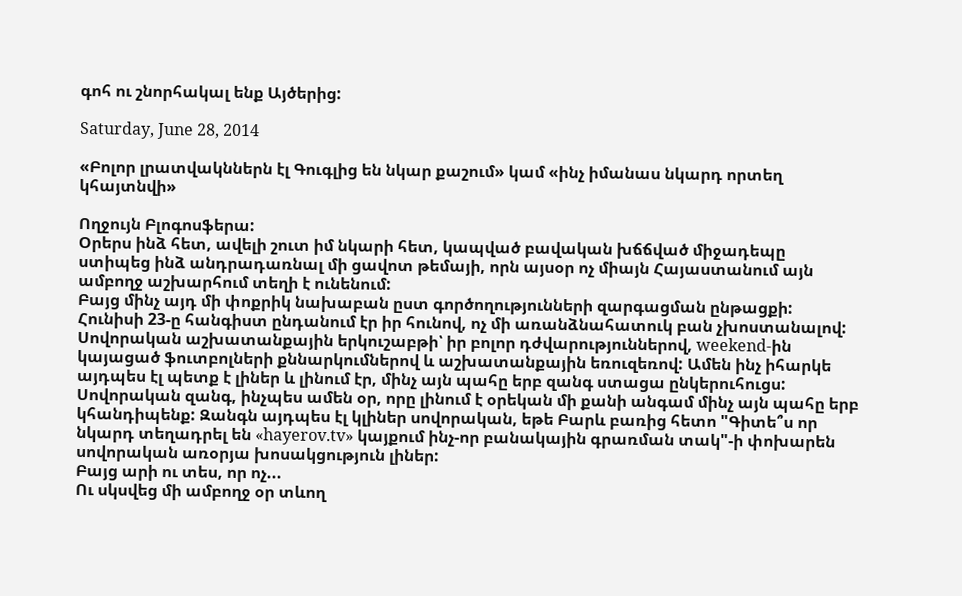գոհ ու շնորհակալ ենք Այծերից:

Saturday, June 28, 2014

«Բոլոր լրատվակններն էլ Գուգլից են նկար քաշում» կամ «ինչ իմանաս նկարդ որտեղ կհայտնվի»

Ողջույն Բլոգոսֆերա:
Օրերս ինձ հետ, ավելի շուտ իմ նկարի հետ, կապված բավական խճճված միջադեպը ստիպեց ինձ անդրադառնալ մի ցավոտ թեմայի, որն այսօր ոչ միայն Հայաստանում այն ամբողջ աշխարհում տեղի է ունենում:
Բայց մինչ այդ մի փոքրիկ նախաբան ըստ գործողությունների զարգացման ընթացքի:
Հունիսի 23-ը հանգիստ ընդանում էր իր հունով, ոչ մի առանձնահատուկ բան չխոստանալով: Սովորական աշխատանքային երկուշաբթի՝ իր բոլոր դժվարություններով, weekend-ին կայացած ֆուտբոլների քննարկումներով և աշխատանքային եռուզեռով: Ամեն ինչ իհարկե այդպես էլ պետք է լիներ և լինում էր, մինչ այն պահը երբ զանգ ստացա ընկերուհուցս: Սովորական զանգ, ինչպես ամեն օր, որը լինում է օրեկան մի քանի անգամ մինչ այն պահը երբ կհանդիպենք: Զանգն այդպես էլ կլիներ սովորական, եթե Բարև բառից հետո "Գիտե՞ս որ նկարդ տեղադրել են «hayerov.tv» կայքում ինչ-որ բանակային գրառման տակ"-ի փոխարեն սովորական առօրյա խոսակցություն լիներ:
Բայց արի ու տես, որ ոչ...
Ու սկսվեց մի ամբողջ օր տևող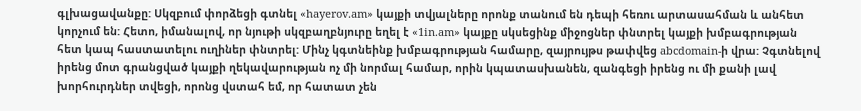գլխացավանքը: Սկզբում փորձեցի գտնել «hayerov.am» կայքի տվյալները որոնք տանում են դեպի հեռու արտասահման և անհետ կորչում են: Հետո, իմանալով, որ նյութի սկզբաղբնյուրը եղել է «1in.am» կայքը սկսեցինք միջոցներ փնտրել կայքի խմբագրության հետ կապ հաստատելու ուղիներ փնտրել: Մինչ կգտնեինք խմբագրության համարը, զայրույթս թափվեց abcdomain-ի վրա: Չգտնելով իրենց մոտ գրանցված կայքի ղեկավարության ոչ մի նորմալ համար, որին կպատասխանեն, զանգեցի իրենց ու մի քանի լավ խորհուրդներ տվեցի, որոնց վստահ եմ, որ հատատ չեն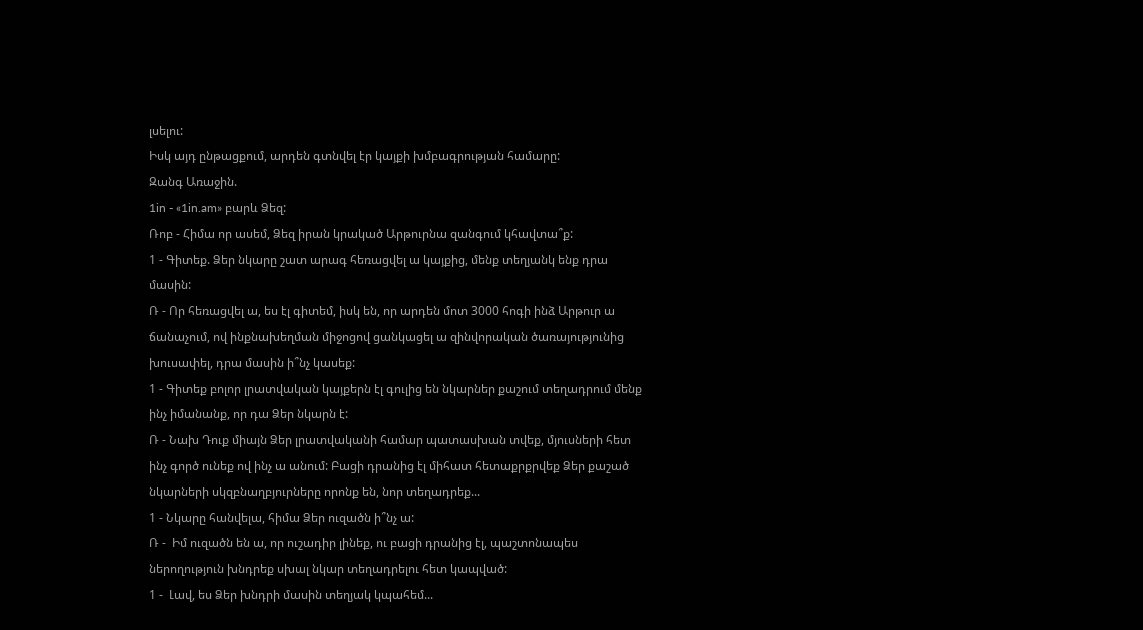լսելու:
Իսկ այդ ընթացքում, արդեն գտնվել էր կայքի խմբագրության համարը:
Զանգ Առաջին.
1in - «1in.am» բարև Ձեզ:
Ռոբ - Հիմա որ ասեմ, Ձեզ իրան կրակած Արթուրնա զանգում կհավտա՞ք:
1 - Գիտեք. Ձեր նկարը շատ արագ հեռացվել ա կայքից, մենք տեղյանկ ենք դրա մասին:
Ռ - Որ հեռացվել ա, ես էլ գիտեմ, իսկ են, որ արդեն մոտ 3000 հոգի ինձ Արթուր ա ճանաչում, ով ինքնախեղման միջոցով ցանկացել ա զինվորական ծառայությունից խուսափել, դրա մասին ի՞նչ կասեք:
1 - Գիտեք բոլոր լրատվական կայքերն էլ գուլից են նկարներ քաշում տեղադրում մենք ինչ իմանանք, որ դա Ձեր նկարն է:
Ռ - Նախ Դուք միայն Ձեր լրատվականի համար պատասխան տվեք, մյուսների հետ ինչ գործ ունեք ով ինչ ա անում: Բացի դրանից էլ միհատ հետաքրքրվեք Ձեր քաշած նկարների սկզբնաղբյուրները որոնք են, նոր տեղադրեք...
1 - Նկարը հանվելա, հիմա Ձեր ուզածն ի՞նչ ա:
Ռ -  Իմ ուզածն են ա, որ ուշադիր լինեք, ու բացի դրանից էլ, պաշտոնապես ներողություն խնդրեք սխալ նկար տեղադրելու հետ կապված:
1 -  Լավ, ես Ձեր խնդրի մասին տեղյակ կպահեմ...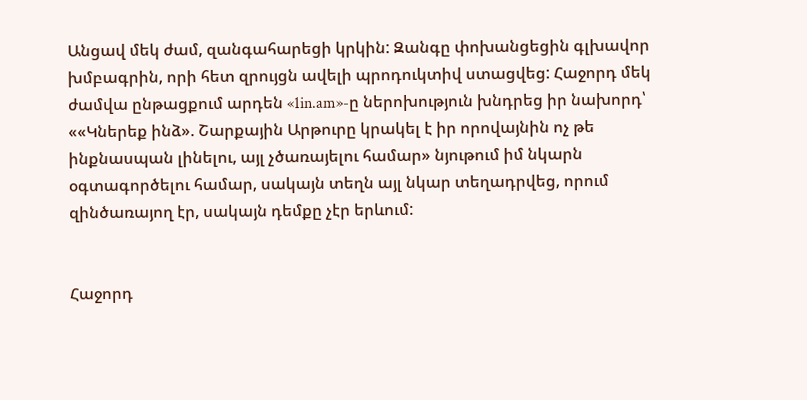Անցավ մեկ ժամ, զանգահարեցի կրկին: Զանգը փոխանցեցին գլխավոր խմբագրին, որի հետ զրույցն ավելի պրոդուկտիվ ստացվեց: Հաջորդ մեկ ժամվա ընթացքում արդեն «1in.am»-ը ներոխություն խնդրեց իր նախորդ՝ ««Կներեք ինձ». Շարքային Արթուրը կրակել է իր որովայնին ոչ թե ինքնասպան լինելու, այլ չծառայելու համար» նյութում իմ նկարն օգտագործելու համար, սակայն տեղն այլ նկար տեղադրվեց, որում զինծառայող էր, սակայն դեմքը չէր երևում:


Հաջորդ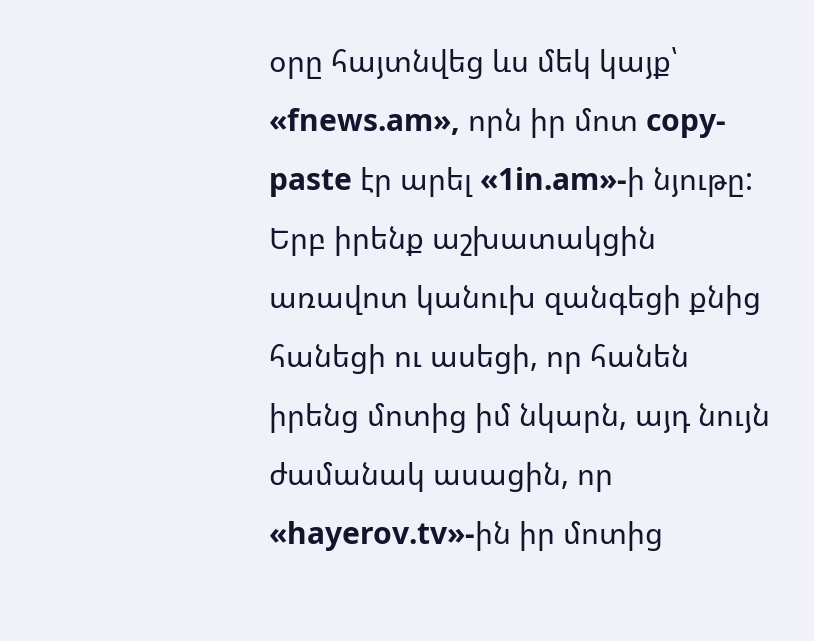օրը հայտնվեց ևս մեկ կայք՝ «fnews.am», որն իր մոտ copy-paste էր արել «1in.am»-ի նյութը: Երբ իրենք աշխատակցին առավոտ կանուխ զանգեցի քնից հանեցի ու ասեցի, որ հանեն իրենց մոտից իմ նկարն, այդ նույն ժամանակ ասացին, որ «hayerov.tv»-ին իր մոտից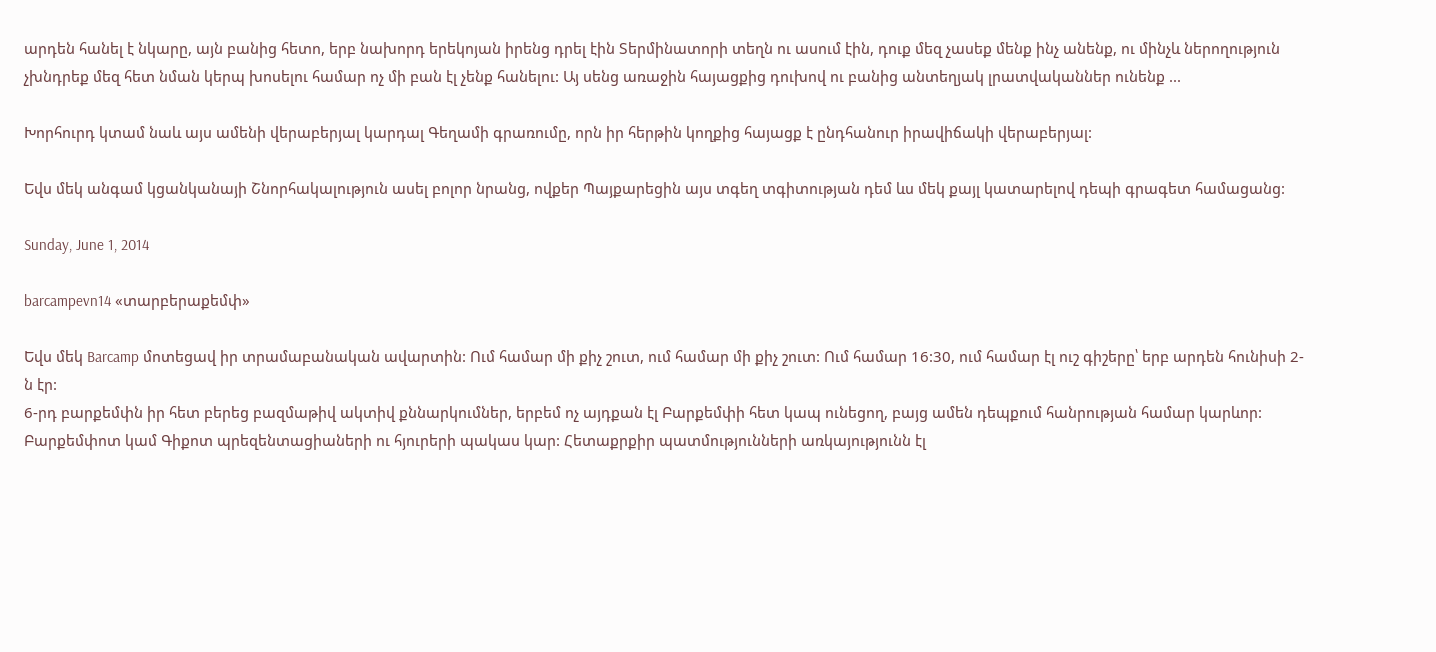արդեն հանել է նկարը, այն բանից հետո, երբ նախորդ երեկոյան իրենց դրել էին Տերմինատորի տեղն ու ասում էին, դուք մեզ չասեք մենք ինչ անենք, ու մինչև ներողություն չխնդրեք մեզ հետ նման կերպ խոսելու համար ոչ մի բան էլ չենք հանելու: Այ սենց առաջին հայացքից դուխով ու բանից անտեղյակ լրատվականներ ունենք ...

Խորհուրդ կտամ նաև այս ամենի վերաբերյալ կարդալ Գեղամի գրառումը, որն իր հերթին կողքից հայացք է ընդհանուր իրավիճակի վերաբերյալ:

Եվս մեկ անգամ կցանկանայի Շնորհակալություն ասել բոլոր նրանց, ովքեր Պայքարեցին այս տգեղ տգիտության դեմ ևս մեկ քայլ կատարելով դեպի գրագետ համացանց:

Sunday, June 1, 2014

barcampevn14 «տարբերաքեմփ»

Եվս մեկ Barcamp մոտեցավ իր տրամաբանական ավարտին: Ում համար մի քիչ շուտ, ում համար մի քիչ շուտ: Ում համար 16:30, ում համար էլ ուշ գիշերը՝ երբ արդեն հունիսի 2-ն էր:
6-րդ բարքեմփն իր հետ բերեց բազմաթիվ ակտիվ քննարկումներ, երբեմ ոչ այդքան էլ Բարքեմփի հետ կապ ունեցող, բայց ամեն դեպքում հանրության համար կարևոր:
Բարքեմփոտ կամ Գիքոտ պրեզենտացիաների ու հյուրերի պակաս կար: Հետաքրքիր պատմությունների առկայությունն էլ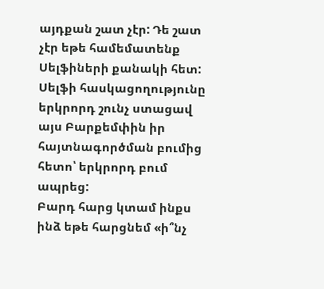այդքան շատ չէր: Դե շատ չէր եթե համեմատենք Սելֆիների քանակի հետ: Սելֆի հասկացողությունը երկրորդ շունչ ստացավ այս Բարքեմփին իր հայտնագործման բումից հետո՝ երկրորդ բում ապրեց:
Բարդ հարց կտամ ինքս ինձ եթե հարցնեմ «ի՞նչ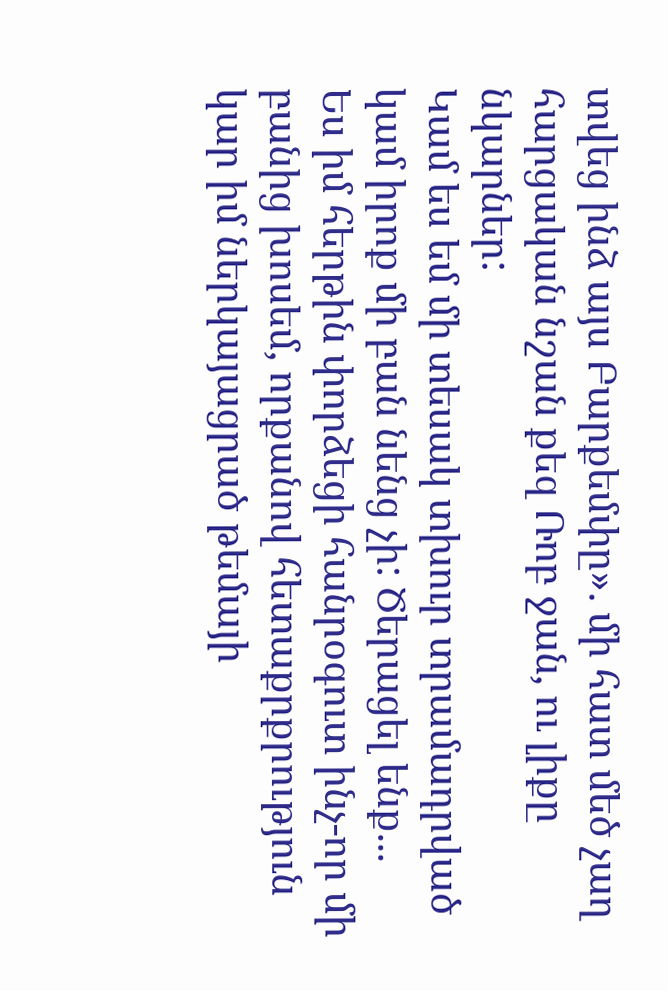տվեց ինձ այս Բարքեմփը». մի հատ մեծ չաղ հարցական նշան քեզ Ռոբ ջան, ու լիքը նկարներ:
Կամ ես եմ մի տեսակ տխուր տրամադրված կամ իրոք մի բան նենց չի: Ծերացել ենք...
Ես իմ հերթին փորձեցի հանրօգուտ ինչ-որ մի բանից խոսեմ, որքանով հետաքրքրություն կար իմ ներկայացրած թեմայի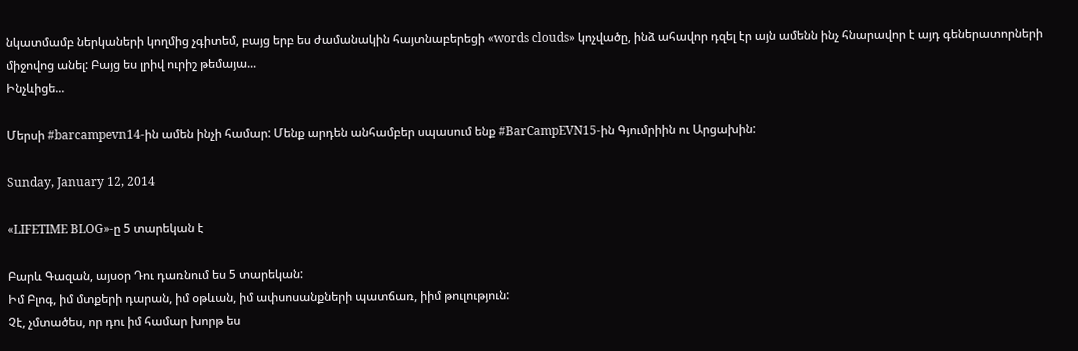նկատմամբ ներկաների կողմից չգիտեմ, բայց երբ ես ժամանակին հայտնաբերեցի «words clouds» կոչվածը, ինձ ահավոր դզել էր այն ամենն ինչ հնարավոր է այդ գեներատորների միջովոց անել: Բայց ես լրիվ ուրիշ թեմայա...
Ինչևիցե...

Մերսի #barcampevn14-ին ամեն ինչի համար: Մենք արդեն անհամբեր սպասում ենք #BarCampEVN15-ին Գյումրիին ու Արցախին:

Sunday, January 12, 2014

«LIFETIME BLOG»-ը 5 տարեկան է

Բարև Գազան, այսօր Դու դառնում ես 5 տարեկան:
Իմ Բլոգ, իմ մտքերի դարան, իմ օթևան, իմ ափսոսանքների պատճառ, իիմ թուլություն:
Չէ, չմտածես, որ դու իմ համար խորթ ես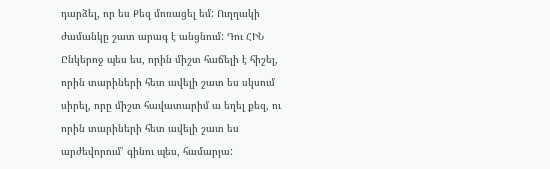դարձել, որ ես Քեզ մոռացել եմ: Ուղղակի ժամանկը շատ արագ է անցնում: Դու ՀԻՆ Ընկերոջ պես ես, որին միշտ հաճելի է հիշել, որին տարիների հետ ավելի շատ ես սկսում սիրել, որը միշտ հավատարիմ ա եղել քեզ, ու որին տարիների հետ ավելի շատ ես արժեվորում՝ գինու պես, համարյա: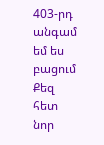403-րդ անգամ եմ ես բացում Քեզ հետ նոր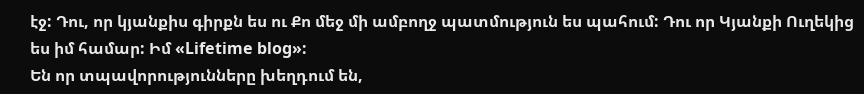էջ: Դու, որ կյանքիս գիրքն ես ու Քո մեջ մի ամբողջ պատմություն ես պահում: Դու որ Կյանքի Ուղեկից ես իմ համար: Իմ «Lifetime blog»:
Են որ տպավորությունները խեղդում են,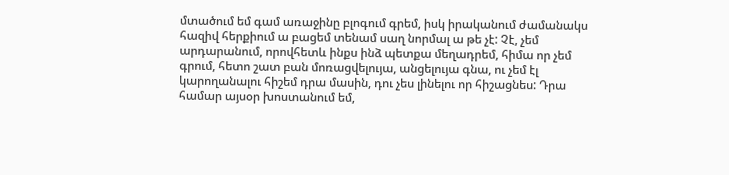մտածում եմ գամ առաջինը բլոգում գրեմ, իսկ իրականում ժամանակս հազիվ հերքիում ա բացեմ տենամ սաղ նորմալ ա թե չէ: Չէ, չեմ արդարանում, որովհետև ինքս ինձ պետքա մեղադրեմ, հիմա որ չեմ գրում, հետո շատ բան մոռացվելույա, անցելույա գնա, ու չեմ էլ կարողանալու հիշեմ դրա մասին, դու չես լինելու որ հիշացնես: Դրա համար այսօր խոստանում եմ,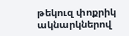թեկուզ փոքրիկ ակնարկներով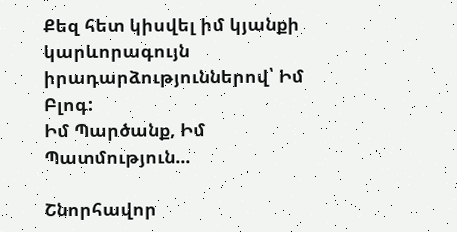Քեզ հետ կիսվել իմ կյանքի կարևորագույն իրադարձություններով՝ Իմ Բլոգ:
Իմ Պարծանք, Իմ Պատմություն...

Շնորհավոր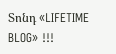Տոնդ «LIFETIME BLOG» !!!